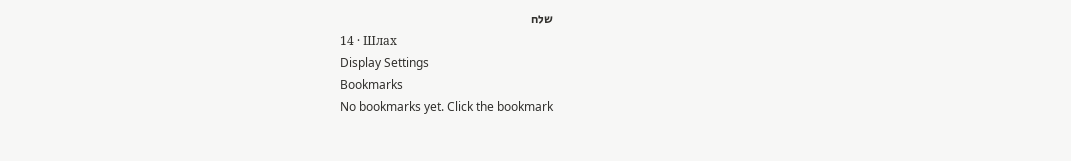שלח
14 · Шлах
Display Settings
Bookmarks
No bookmarks yet. Click the bookmark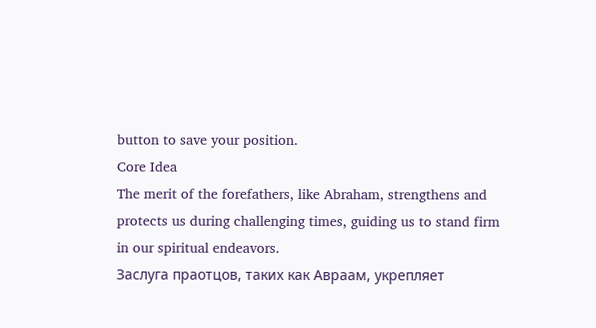button to save your position.
Core Idea
The merit of the forefathers, like Abraham, strengthens and protects us during challenging times, guiding us to stand firm in our spiritual endeavors.
Заслуга праотцов, таких как Авраам, укрепляет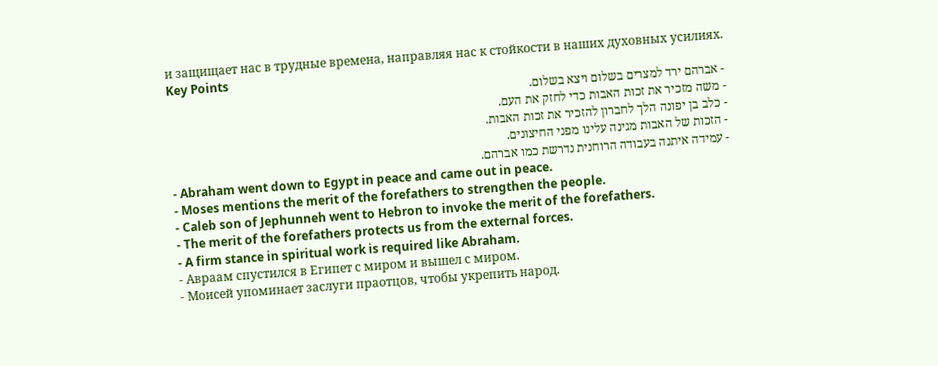и защищает нас в трудные времена, направляя нас к стойкости в наших духовных усилиях.
Key Points
- אברהם ירד למצרים בשלום ויצא בשלום.
- משה מזכיר את זכות האבות כדי לחזק את העם.
- כלב בן יפונה הלך לחברון להזכיר את זכות האבות.
- הזכות של האבות מגינה עלינו מפני החיצונים.
- עמידה איתנה בעבודה הרוחנית נדרשת כמו אברהם.
- Abraham went down to Egypt in peace and came out in peace.
- Moses mentions the merit of the forefathers to strengthen the people.
- Caleb son of Jephunneh went to Hebron to invoke the merit of the forefathers.
- The merit of the forefathers protects us from the external forces.
- A firm stance in spiritual work is required like Abraham.
- Авраам спустился в Египет с миром и вышел с миром.
- Моисей упоминает заслуги праотцов, чтобы укрепить народ.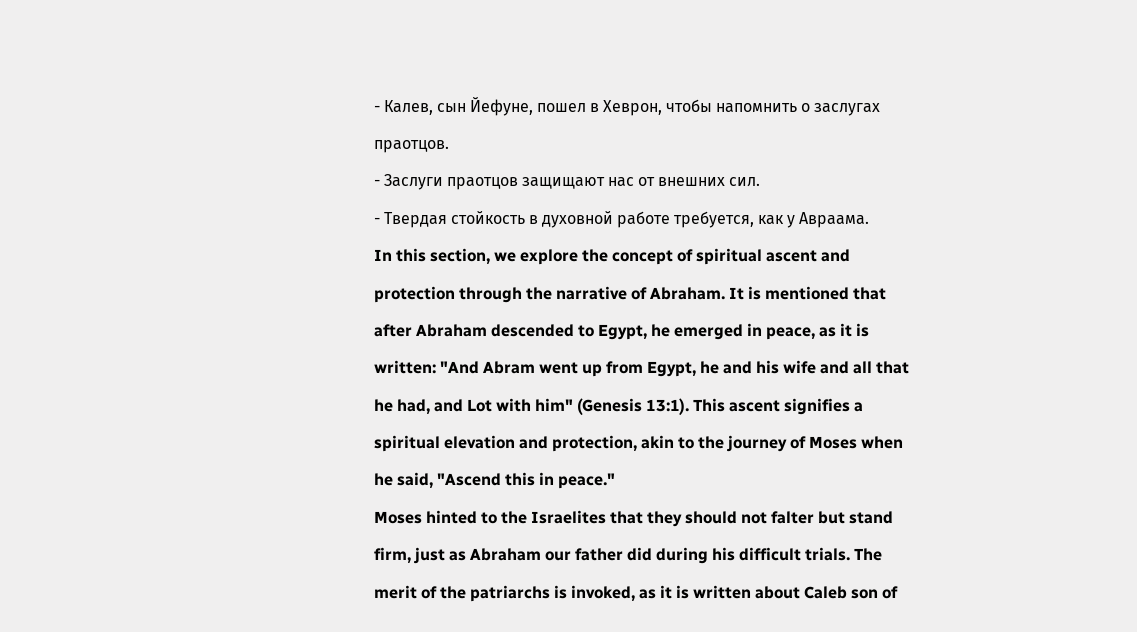- Калев, сын Йефуне, пошел в Хеврон, чтобы напомнить о заслугах праотцов.
- Заслуги праотцов защищают нас от внешних сил.
- Твердая стойкость в духовной работе требуется, как у Авраама.
In this section, we explore the concept of spiritual ascent and protection through the narrative of Abraham. It is mentioned that after Abraham descended to Egypt, he emerged in peace, as it is written: "And Abram went up from Egypt, he and his wife and all that he had, and Lot with him" (Genesis 13:1). This ascent signifies a spiritual elevation and protection, akin to the journey of Moses when he said, "Ascend this in peace."
Moses hinted to the Israelites that they should not falter but stand firm, just as Abraham our father did during his difficult trials. The merit of the patriarchs is invoked, as it is written about Caleb son of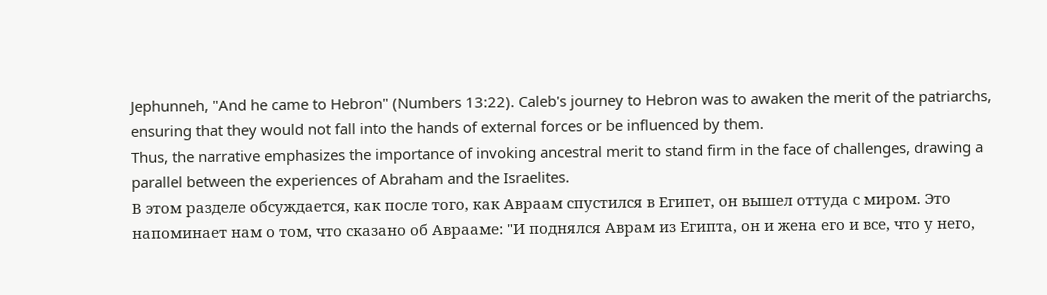Jephunneh, "And he came to Hebron" (Numbers 13:22). Caleb's journey to Hebron was to awaken the merit of the patriarchs, ensuring that they would not fall into the hands of external forces or be influenced by them.
Thus, the narrative emphasizes the importance of invoking ancestral merit to stand firm in the face of challenges, drawing a parallel between the experiences of Abraham and the Israelites.
В этом разделе обсуждается, как после того, как Авраам спустился в Египет, он вышел оттуда с миром. Это напоминает нам о том, что сказано об Аврааме: "И поднялся Аврам из Египта, он и жена его и все, что у него,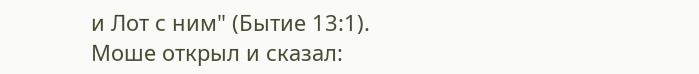и Лот с ним" (Бытие 13:1).
Моше открыл и сказал: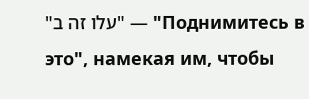"עלו זה ב" — "Поднимитесь в это", намекая им, чтобы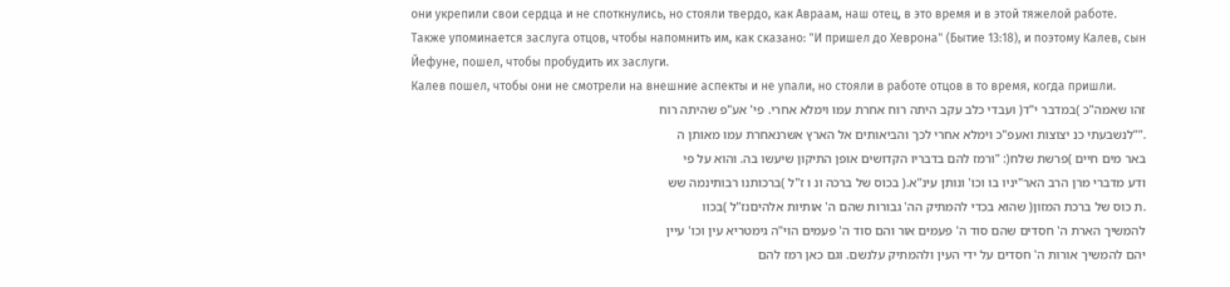они укрепили свои сердца и не споткнулись, но стояли твердо, как Авраам, наш отец, в это время и в этой тяжелой работе.
Также упоминается заслуга отцов, чтобы напомнить им, как сказано: "И пришел до Хеврона" (Бытие 13:18), и поэтому Калев, сын Йефуне, пошел, чтобы пробудить их заслуги.
Калев пошел, чтобы они не смотрели на внешние аспекты и не упали, но стояли в работе отцов в то время, когда пришли.
זהו שאמה"כ )במדבר י"ד( ועבדי כלב עקב היתה רוח אחרת עמו וימלא אחרי. פי' אע"פ שהיתה רוח
.""לנשבעתי כנ יצוצות ואעפ"כ וימלא אחרי לכך והביאותים אל הארץ אשרנאחרת עמו מאותן ה
באר מים חיים )פרשת שלח(: "ורמז להם בדבריו הקדושים אופן התיקון שיעשו בה. והוא על פי
ודע מדברי מרן הרב האר"יניו בו וכו' ונותן עינ"א.( בכוס של ברכה ונ ו ז"ל )ברכותנו רבותינמה שש
.ת כוס של ברכת המזון( שהוא בכדי להמתיק הה' גבורות שהם ה' אותיות אלהיםנז"ל )בכוו
להמשיך הארת ה' חסדים שהם סוד ה' פעמים אור והם סוד ה' פעמים הוי"ה גימטריא עין וכו' עיין
יהם להמשיך אורות ה' חסדים על ידי העין ולהמתיק עלנשם. וגם כאן רמז להם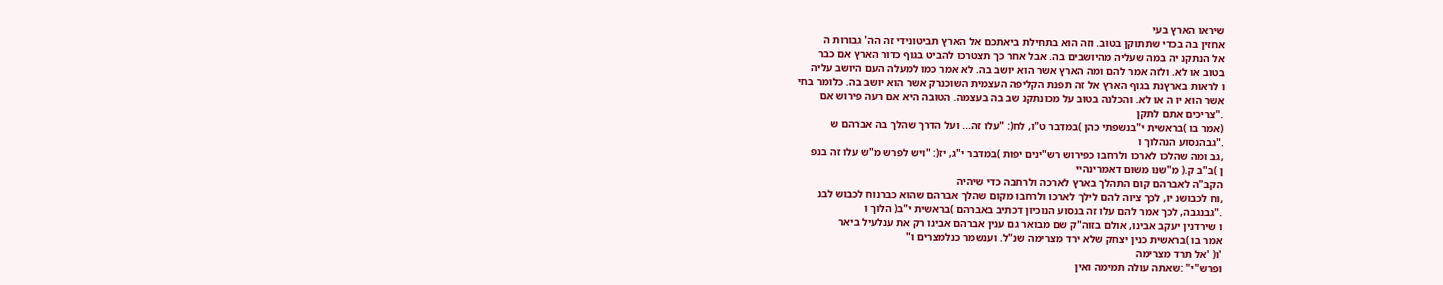שיראו הארץ בעי
אחזין בה בכדי שתתוקן בטוב. וזה הוא בתחילת ביאתכם אל הארץ תביטונידי זה הה' גבורות ה
אל הנתקנ יה במה שעליה מהיושבים בה. אבל אחר כך תצטרכו להביט בגוף כדור הארץ אם כבר
בטוב או לא. ולזה אמר להם ומה הארץ אשר הוא יושב בה. לא אמר כמו למעלה העם היושב עליה
ו לראות בארץנת בגוף הארץ אל זה תפנת הקליפה העצמית השוכנרק אשר הוא יושב בה. כלומר בחי
אשר הוא יו ה או לא. והכלנה בטוב על מכונתקנ שב בה בעצמה. הטובה היא אם רעה פירוש אם
."צריכים אתם לתקן
(אמר בו )בראשית י"בנשפתי כהן )במדבר ט"ו, לח(: "עלו זה... ועל הדרך שהלך בה אברהם ש
."גבהנסוע הנהלוך ו
,גב ומה שהלכו לארכו ולרחבו כפירוש רש"ינים יפות )במדבר י"ג, יז(: "ויש לפרש מ"ש עלו זה בנפ
ן )ב"ב ק.( מ"שנו משום דאמרינהיי
הקב"ה לאברהם קום התהלך בארץ לארכה ולרחבה כדי שיהיה
,וח לכבושנ יו, לכך ציוה להם לילך לארכו ולרחבו מקום שהלך אברהם שהוא כברנוח לכבוש לבנ
."גבנגבה, לכך אמר להם עלו זה בנסוע הנוכיון דכתיב באברהם )בראשית י"ב( הלוך ו
ו שירדנין יעקב אבינו, אולם בזוה"ק שם מבואר גם ענין אברהם אבינו רק את ענלעיל ביאר
אמר בו )בראשית כנין יצחק שלא ירד מצרימה שנ"ל. וענשמר כנלמצרים ו"
'ו( 'אל תרד מצרימה
ופרש"י" :שאתה עולה תמימה ואין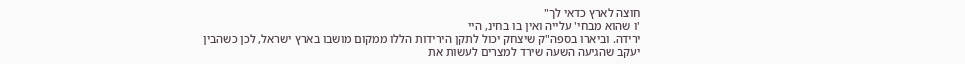חוצה לארץ כדאי לך"
'ו שהוא מבחי' עלייה ואין בו בחינ, היי
ירידה. וביארו בספה"ק שיצחק יכול לתקן הירידות הללו ממקום מושבו בארץ ישראל, לכן כשהבין
יעקב שהגיעה השעה שירד למצרים לעשות את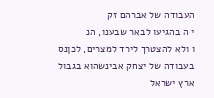העבודה של אברהם זק
י ה בהגיעו לבאר שבענו, הנ
ו ולא להצטרך לירד למצרים, לכןנס בעבודה של יצחק אבינשהוא בגבול ארץ ישראל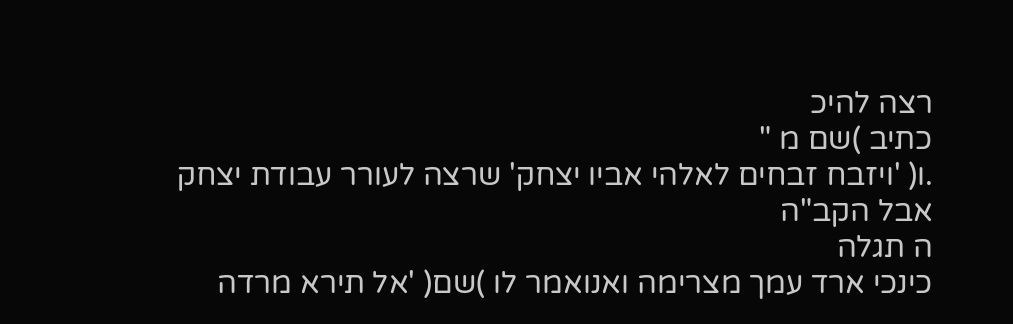רצה להיכ
כתיב )שם מ "
.ו( 'ויזבח זבחים לאלהי אביו יצחק' שרצה לעורר עבודת יצחק
אבל הקב"ה
ה תגלה
כינכי ארד עמך מצרימה ואנואמר לו )שם( 'אל תירא מרדה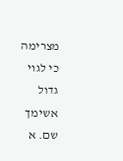מצרימה כי לגוי גדול אשימך שם. א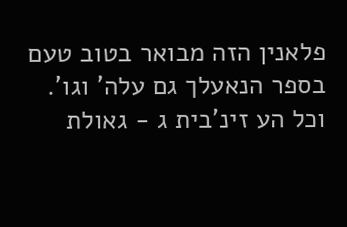פלאנין הזה מבואר בטוב טעם בספר הנאעלך גם עלה' וגו'. וכל הע זינ'בית ג - גאולת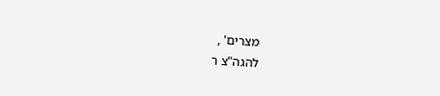מצרים' ,
להגה"צ ר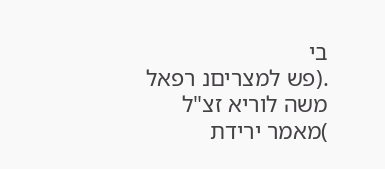בי
.(פש למצריםנ רפאל משה לוריא זצ"ל )מאמר ירידת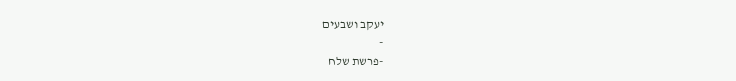יעקב ושבעים
-
-פרשת שלח